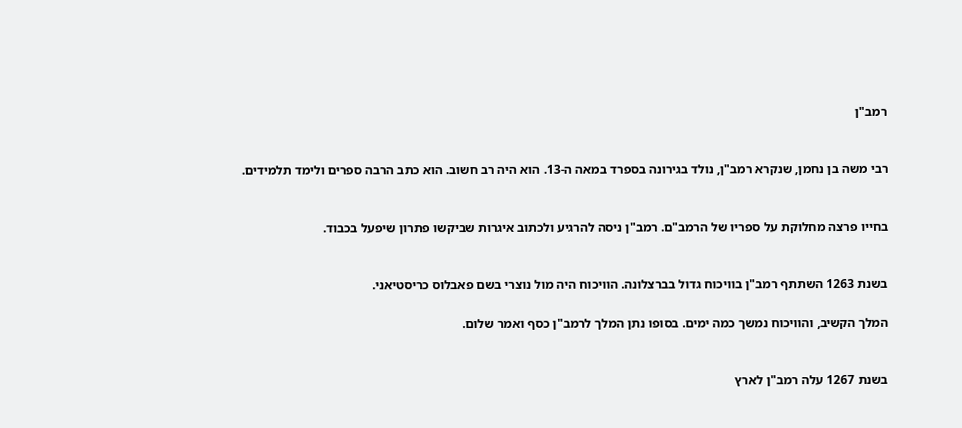רמב"ן


רבי משה בן נחמן, שנקרא רמב"ן, נולד בגירונה בספרד במאה ה-13. הוא היה רב חשוב. הוא כתב הרבה ספרים ולימד תלמידים.


בחייו פרצה מחלוקת על ספריו של הרמב"ם. רמב"ן ניסה להרגיע ולכתוב איגרות שביקשו פתרון שיפעל בכבוד.


בשנת 1263 השתתף רמב"ן בוויכוח גדול בברצלונה. הוויכוח היה מול נוצרי בשם פאבלוס כריסטיאני.

המלך הקשיב, והוויכוח נמשך כמה ימים. בסופו נתן המלך לרמב"ן כסף ואמר שלום.


בשנת 1267 עלה רמב"ן לארץ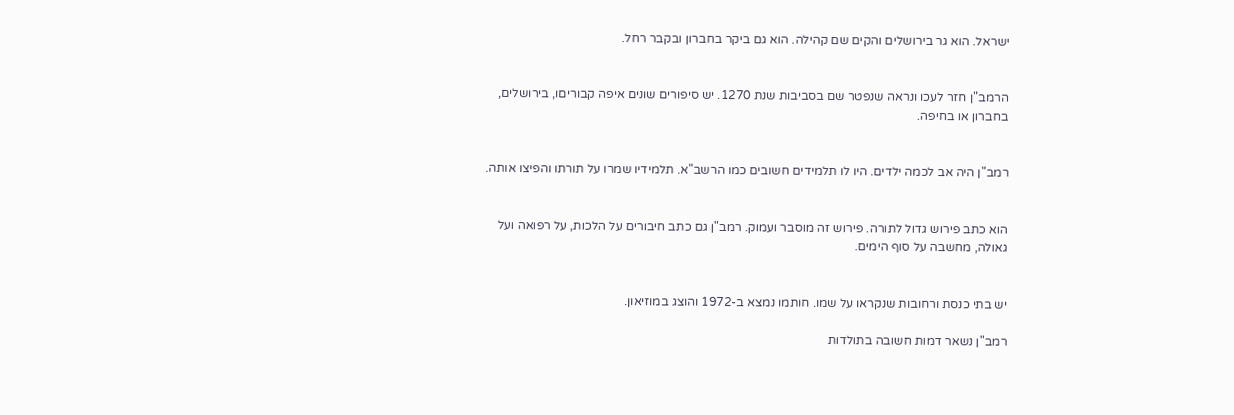ישראל. הוא גר בירושלים והקים שם קהילה. הוא גם ביקר בחברון ובקבר רחל.


הרמב"ן חזר לעכו ונראה שנפטר שם בסביבות שנת 1270. יש סיפורים שונים איפה קבוריםו, בירושלים, בחברון או בחיפה.


רמב"ן היה אב לכמה ילדים. היו לו תלמידים חשובים כמו הרשב"א. תלמידיו שמרו על תורתו והפיצו אותה.


הוא כתב פירוש גדול לתורה. פירוש זה מוסבר ועמוק. רמב"ן גם כתב חיבורים על הלכות, על רפואה ועל גאולה, מחשבה על סוף הימים.


יש בתי כנסת ורחובות שנקראו על שמו. חותמו נמצא ב-1972 והוצג במוזיאון.

רמב"ן נשאר דמות חשובה בתולדות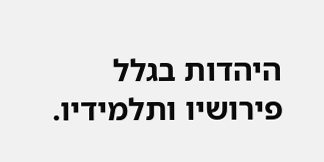היהדות בגלל פירושיו ותלמידיו.